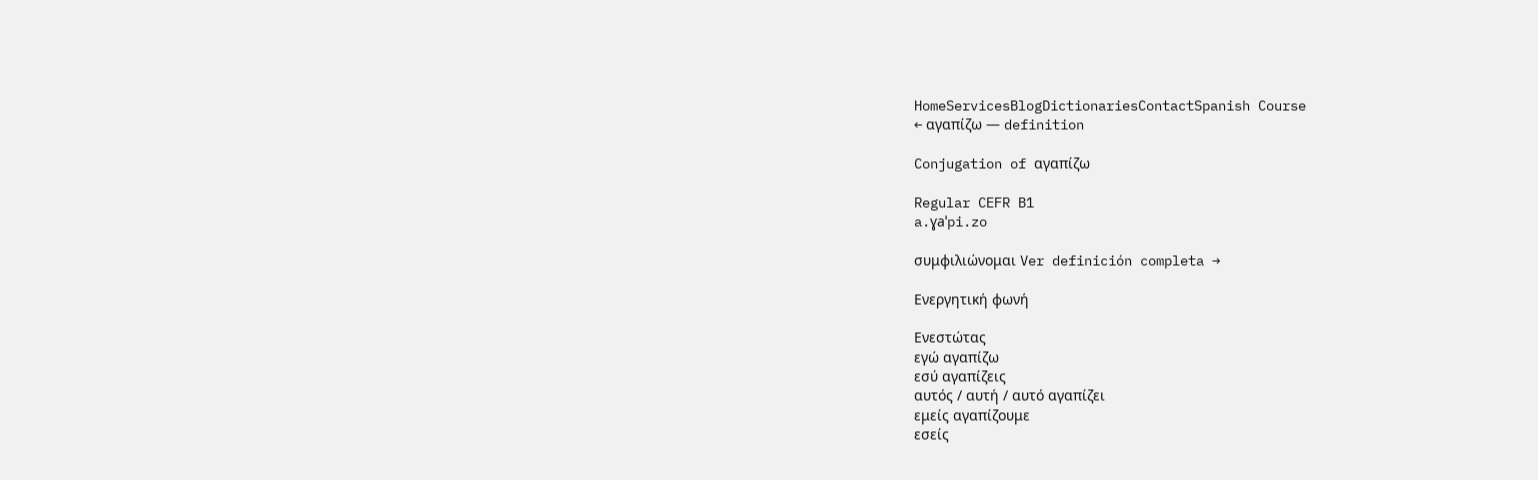HomeServicesBlogDictionariesContactSpanish Course
← αγαπίζω — definition

Conjugation of αγαπίζω

Regular CEFR B1
a.ɣaˈpi.zo

συμφιλιώνομαι Ver definición completa →

Ενεργητική φωνή

Ενεστώτας
εγώ αγαπίζω
εσύ αγαπίζεις
αυτός / αυτή / αυτό αγαπίζει
εμείς αγαπίζουμε
εσείς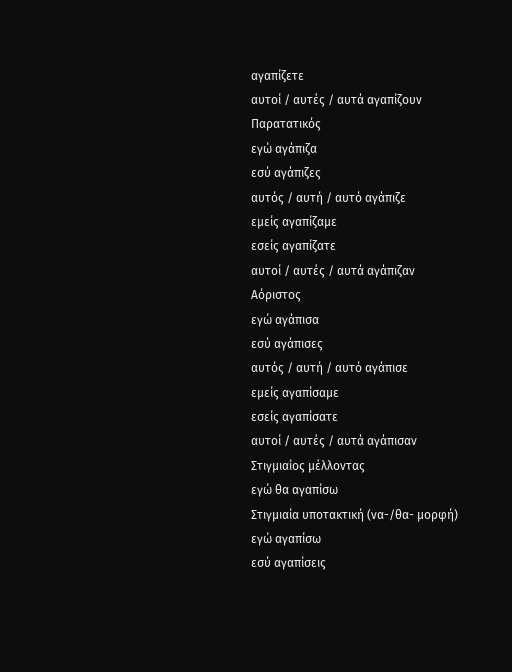αγαπίζετε
αυτοί / αυτές / αυτά αγαπίζουν
Παρατατικός
εγώ αγάπιζα
εσύ αγάπιζες
αυτός / αυτή / αυτό αγάπιζε
εμείς αγαπίζαμε
εσείς αγαπίζατε
αυτοί / αυτές / αυτά αγάπιζαν
Αόριστος
εγώ αγάπισα
εσύ αγάπισες
αυτός / αυτή / αυτό αγάπισε
εμείς αγαπίσαμε
εσείς αγαπίσατε
αυτοί / αυτές / αυτά αγάπισαν
Στιγμιαίος μέλλοντας
εγώ θα αγαπίσω
Στιγμιαία υποτακτική (να-/θα- μορφή)
εγώ αγαπίσω
εσύ αγαπίσεις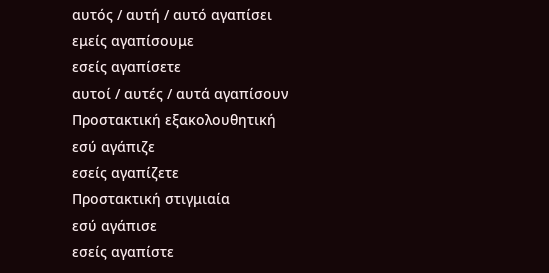αυτός / αυτή / αυτό αγαπίσει
εμείς αγαπίσουμε
εσείς αγαπίσετε
αυτοί / αυτές / αυτά αγαπίσουν
Προστακτική εξακολουθητική
εσύ αγάπιζε
εσείς αγαπίζετε
Προστακτική στιγμιαία
εσύ αγάπισε
εσείς αγαπίστε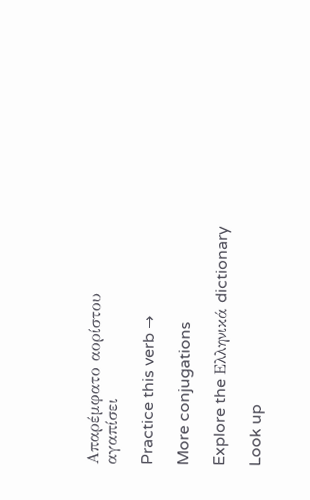Απαρέμφατο αορίστου
αγαπίσει

Practice this verb →

More conjugations

Explore the Ελληνικά dictionary

Look up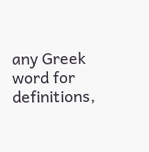any Greek word for definitions,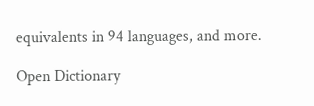equivalents in 94 languages, and more.

Open Dictionary